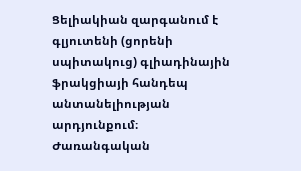Ցելիակիան զարգանում է գլյուտենի (ցորենի սպիտակուց) գլիադինային ֆրակցիայի հանդեպ անտանելիության արդյունքում։ Ժառանգական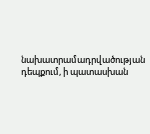նախատրամադրվածության դեպքում, ի պատասխան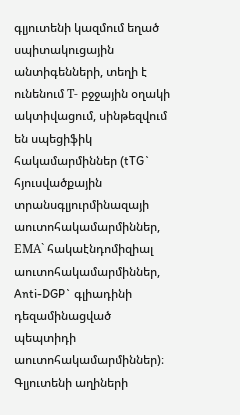գլյուտենի կազմում եղած սպիտակուցային անտիգենների, տեղի է ունենում Т- բջջային օղակի ակտիվացում, սինթեզվում են սպեցիֆիկ հակամարմիններ (tTG` հյուսվածքային տրանսգլյուրմինազայի աուտոհակամարմիններ, ЕМА` հակաէնդոմիզիալ աուտոհակամարմիններ, Anti-DGP` գլիադինի դեզամինացված պեպտիդի աուտոհակամարմիններ)։ Գլյուտենի աղիների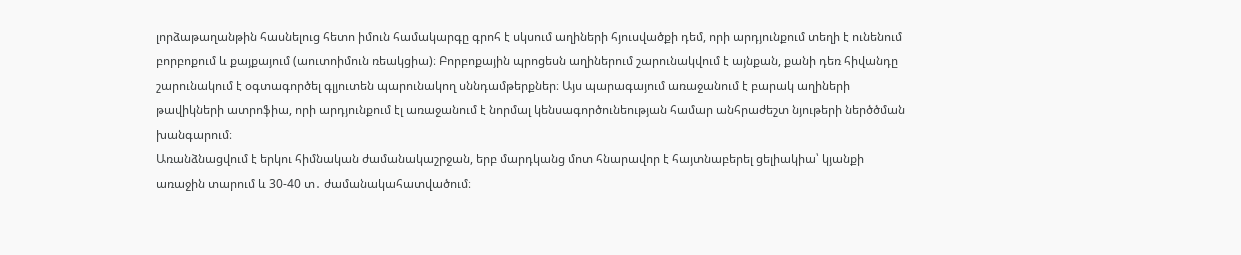լորձաթաղանթին հասնելուց հետո իմուն համակարգը գրոհ է սկսում աղիների հյուսվածքի դեմ, որի արդյունքում տեղի է ունենում բորբոքում և քայքայում (աուտոիմուն ռեակցիա)։ Բորբոքային պրոցեսն աղիներում շարունակվում է այնքան, քանի դեռ հիվանդը շարունակում է օգտագործել գլյուտեն պարունակող սննդամթերքներ։ Այս պարագայում առաջանում է բարակ աղիների թավիկների ատրոֆիա, որի արդյունքում էլ առաջանում է նորմալ կենսագործունեության համար անհրաժեշտ նյութերի ներծծման խանգարում։
Առանձնացվում է երկու հիմնական ժամանակաշրջան, երբ մարդկանց մոտ հնարավոր է հայտնաբերել ցելիակիա՝ կյանքի առաջին տարում և 30-40 տ․ ժամանակահատվածում։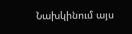Նախկինում այս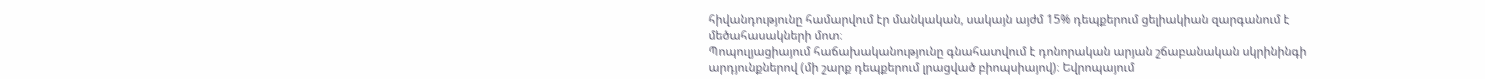հիվանդությունը համարվում էր մանկական, սակայն այժմ 15% դեպքերում ցելիակիան զարգանում է մեծահասակների մոտ։
Պոպուլյացիայում հաճախականությունը գնահատվում է դոնորական արյան շճաբանական սկրինինգի արդյունքներով (մի շարք դեպքերում լրացված բիոպսիայով)։ Եվրոպայում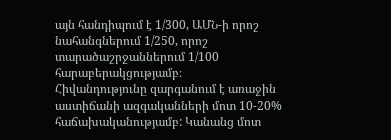այն հանդիպում է 1/300, ԱՄՆ-ի որոշ նահանգներում 1/250, որոշ տարածաշրջաններում 1/100 հարաբերակցությամբ։
Հիվանդությունը զարգանում է առաջին աստիճանի ազգականների մոտ 10-20% հաճախականությամբ: Կանանց մոտ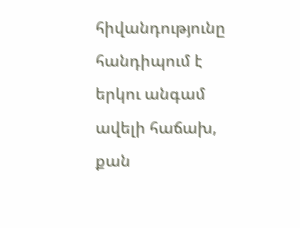հիվանդությունը հանդիպում է երկու անգամ ավելի հաճախ, քան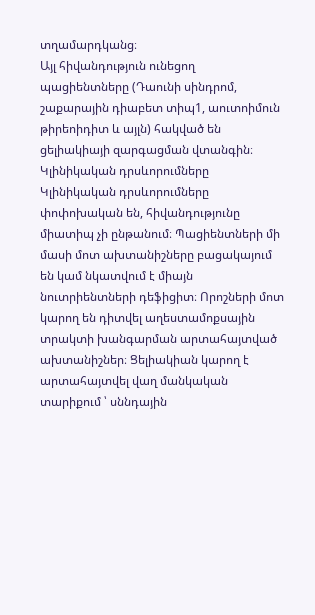տղամարդկանց։
Այլ հիվանդություն ունեցող պացիենտները (Դաունի սինդրոմ, շաքարային դիաբետ տիպ1, աուտոիմուն թիրեոիդիտ և այլն) հակված են ցելիակիայի զարգացման վտանգին։
Կլինիկական դրսևորումները
Կլինիկական դրսևորումները փոփոխական են, հիվանդությունը միատիպ չի ընթանում։ Պացիենտների մի մասի մոտ ախտանիշները բացակայում են կամ նկատվում է միայն նուտրիենտների դեֆիցիտ։ Որոշների մոտ կարող են դիտվել աղեստամոքսային տրակտի խանգարման արտահայտված ախտանիշներ։ Ցելիակիան կարող է արտահայտվել վաղ մանկական տարիքում ՝ սննդային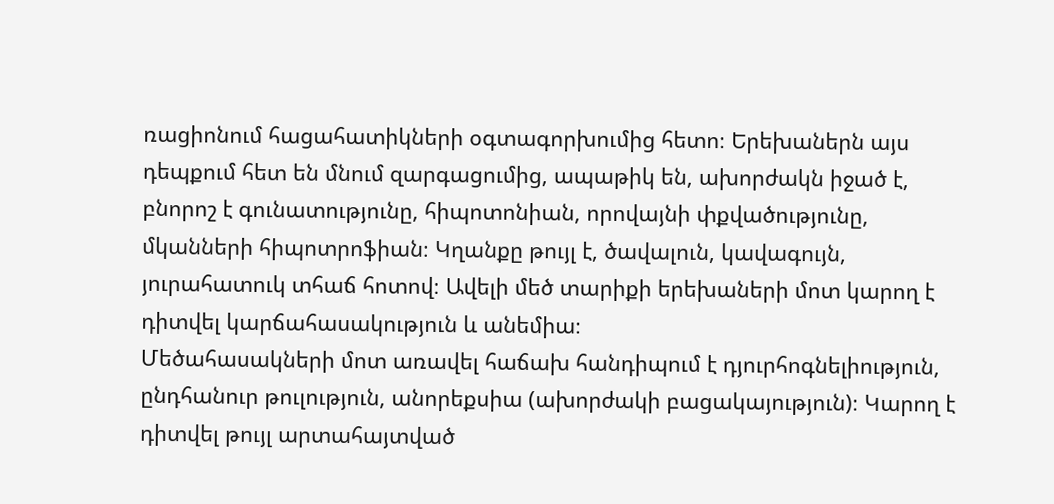ռացիոնում հացահատիկների օգտագորխումից հետո։ Երեխաներն այս դեպքում հետ են մնում զարգացումից, ապաթիկ են, ախորժակն իջած է, բնորոշ է գունատությունը, հիպոտոնիան, որովայնի փքվածությունը, մկանների հիպոտրոֆիան։ Կղանքը թույլ է, ծավալուն, կավագույն, յուրահատուկ տհաճ հոտով։ Ավելի մեծ տարիքի երեխաների մոտ կարող է դիտվել կարճահասակություն և անեմիա։
Մեծահասակների մոտ առավել հաճախ հանդիպում է դյուրհոգնելիություն, ընդհանուր թուլություն, անորեքսիա (ախորժակի բացակայություն)։ Կարող է դիտվել թույլ արտահայտված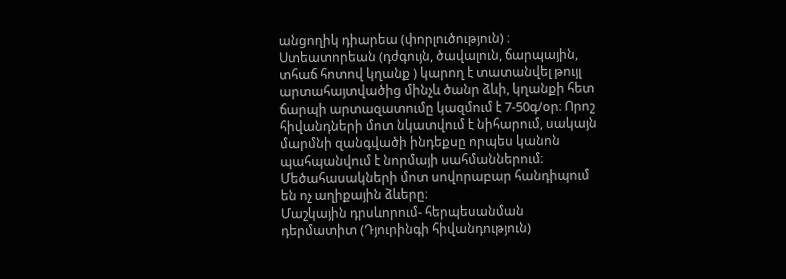անցողիկ դիարեա (փորլուծություն) ։ Ստեատորեան (դժգույն, ծավալուն, ճարպային, տհաճ հոտով կղանք ) կարող է տատանվել թույլ արտահայտվածից մինչև ծանր ձևի, կղանքի հետ ճարպի արտազատումը կազմում է 7-50գ/օր։ Որոշ հիվանդների մոտ նկատվում է նիհարում, սակայն մարմնի զանգվածի ինդեքսը որպես կանոն պահպանվում է նորմայի սահմաններում։ Մեծահասակների մոտ սովորաբար հանդիպում են ոչ աղիքային ձևերը։
Մաշկային դրսևորում- հերպեսանման դերմատիտ (Դյուրինգի հիվանդություն)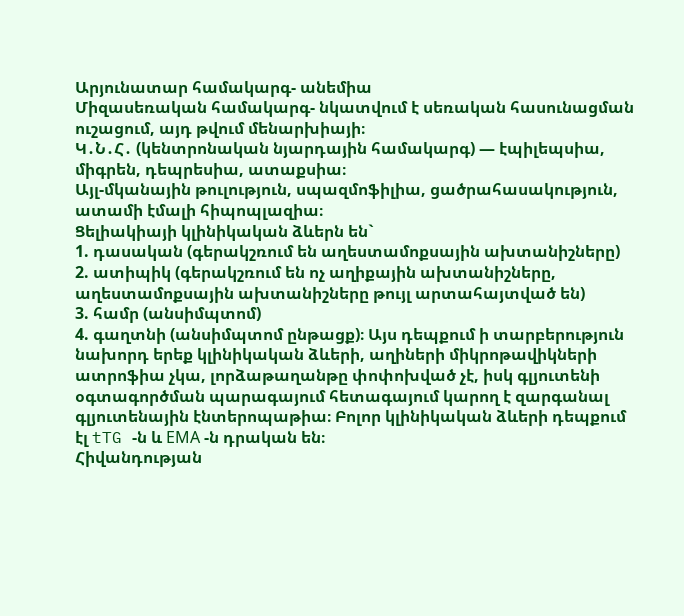Արյունատար համակարգ- անեմիա
Միզասեռական համակարգ- նկատվում է սեռական հասունացման ուշացում, այդ թվում մենարխիայի։
Կ․Ն․Հ․ (կենտրոնական նյարդային համակարգ) — էպիլեպսիա, միգրեն, դեպրեսիա, ատաքսիա։
Այլ-մկանային թուլություն, սպազմոֆիլիա, ցածրահասակություն, ատամի էմալի հիպոպլազիա։
Ցելիակիայի կլինիկական ձևերն են`
1. դասական (գերակշռում են աղեստամոքսային ախտանիշները)
2. ատիպիկ (գերակշռում են ոչ աղիքային ախտանիշները, աղեստամոքսային ախտանիշները թույլ արտահայտված են)
3. համր (անսիմպտոմ)
4. գաղտնի (անսիմպտոմ ընթացք)։ Այս դեպքում ի տարբերություն նախորդ երեք կլինիկական ձևերի, աղիների միկրոթավիկների ատրոֆիա չկա, լորձաթաղանթը փոփոխված չէ, իսկ գլյուտենի օգտագործման պարագայում հետագայում կարող է զարգանալ գլյուտենային էնտերոպաթիա։ Բոլոր կլինիկական ձևերի դեպքում էլ tTG -ն և ЕМА -ն դրական են։
Հիվանդության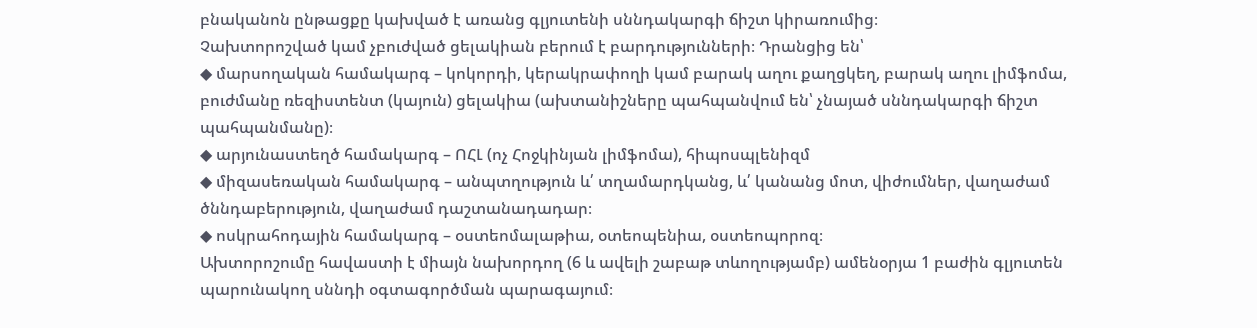բնականոն ընթացքը կախված է առանց գլյուտենի սննդակարգի ճիշտ կիրառումից։
Չախտորոշված կամ չբուժված ցելակիան բերում է բարդությունների։ Դրանցից են՝
◆ մարսողական համակարգ – կոկորդի, կերակրափողի կամ բարակ աղու քաղցկեղ, բարակ աղու լիմֆոմա, բուժմանը ռեզիստենտ (կայուն) ցելակիա (ախտանիշները պահպանվում են՝ չնայած սննդակարգի ճիշտ պահպանմանը)։
◆ արյունաստեղծ համակարգ – ՈՀԼ (ոչ Հոջկինյան լիմֆոմա), հիպոսպլենիզմ
◆ միզասեռական համակարգ – անպտղություն և՛ տղամարդկանց, և՛ կանանց մոտ, վիժումներ, վաղաժամ ծննդաբերություն, վաղաժամ դաշտանադադար։
◆ ոսկրահոդային համակարգ – օստեոմալաթիա, օտեոպենիա, օստեոպորոզ։
Ախտորոշումը հավաստի է միայն նախորդող (6 և ավելի շաբաթ տևողությամբ) ամենօրյա 1 բաժին գլյուտեն պարունակող սննդի օգտագործման պարագայում։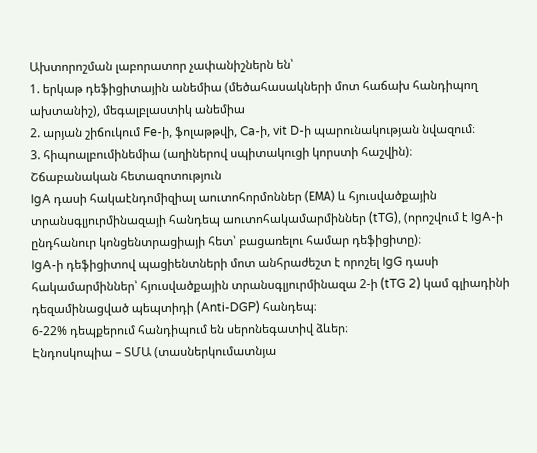Ախտորոշման լաբորատոր չափանիշներն են՝
1. երկաթ դեֆիցիտային անեմիա (մեծահասակների մոտ հաճախ հանդիպող ախտանիշ), մեգալբլաստիկ անեմիա
2. արյան շիճուկում Fe-ի, ֆոլաթթվի, Ca-ի, vit D-ի պարունակության նվազում։
3. հիպոալբումինեմիա (աղիներով սպիտակուցի կորստի հաշվին)։
Շճաբանական հետազոտություն
IgA դասի հակաէնդոմիզիալ աուտոհորմոններ (ЕМА) և հյուսվածքային տրանսգլյուրմինազայի հանդեպ աուտոհակամարմիններ (tTG), (որոշվում է IgA-ի ընդհանուր կոնցենտրացիայի հետ՝ բացառելու համար դեֆիցիտը)։
IgA-ի դեֆիցիտով պացիենտների մոտ անհրաժեշտ է որոշել IgG դասի հակամարմիններ՝ հյուսվածքային տրանսգլյուրմինազա 2-ի (tTG 2) կամ գլիադինի դեզամինացված պեպտիդի (Anti-DGP) հանդեպ։
6-22% դեպքերում հանդիպում են սերոնեգատիվ ձևեր։
Էնդոսկոպիա – ՏՄԱ (տասներկումատնյա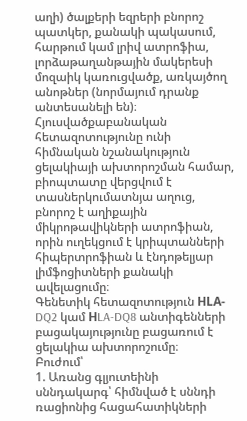աղի) ծալքերի եզրերի բնորոշ պատկեր, քանակի պակասում, հարթում կամ լրիվ ատրոֆիա, լորձաթաղանթային մակերեսի մոզաիկ կառուցվածք, առկայծող անոթներ (նորմայում դրանք անտեսանելի են)։
Հյուսվածքաբանական հետազոտությունը ունի հիմնական նշանակություն ցելակիայի ախտորոշման համար, բիոպտատը վերցվում է տասներկումատնյա աղուց, բնորոշ է աղիքային միկրոթավիկների ատրոֆիան, որին ուղեկցում է կրիպտանների հիպերտրոֆիան և էնդոթելյար լիմֆոցիտների քանակի ավելացումը։
Գենետիկ հետազոտություն НLA-DQ2 կամ НLA-DQ8 անտիգենների բացակայությունը բացառում է ցելակիա ախտորոշումը։
Բուժում՝
1. Առանց գլյուտեինի սննդակարգ՝ հիմնված է սննդի ռացիոնից հացահատիկների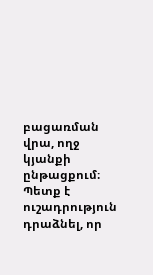բացառման վրա, ողջ կյանքի ընթացքում։ Պետք է ուշադրություն դրաձնել, որ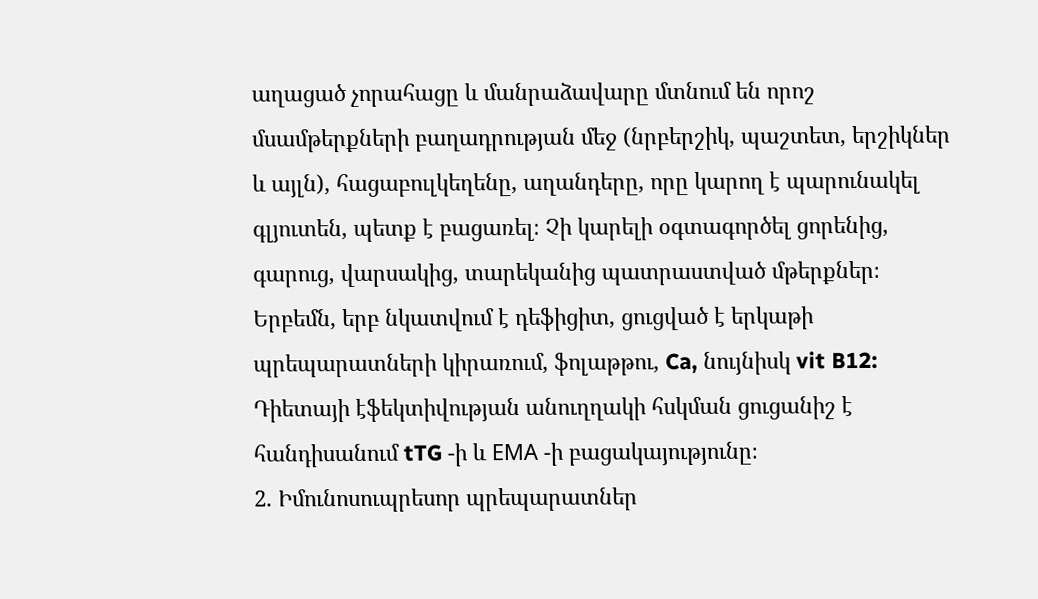աղացած չորահացը և մանրաձավարը մտնում են որոշ մսամթերքների բաղադրության մեջ (նրբերշիկ, պաշտետ, երշիկներ և այլն), հացաբուլկեղենը, աղանդերը, որը կարող է պարունակել գլյուտեն, պետք է բացառել։ Չի կարելի օգտագործել ցորենից, գարուց, վարսակից, տարեկանից պատրաստված մթերքներ։
Երբեմն, երբ նկատվում է դեֆիցիտ, ցուցված է երկաթի պրեպարատների կիրառում, ֆոլաթթու, Ca, նույնիսկ vit B12:
Դիետայի էֆեկտիվության անուղղակի հսկման ցուցանիշ է հանդիսանում tTG -ի և ЕМА -ի բացակայությունը։
2. Իմունոսուպրեսոր պրեպարատներ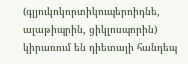(գլյուկոկորտիկուպերոիդնե, ալաթիպրին, ցիկլոսպորին) կիրառում են դիետայի հանդեպ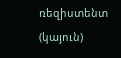ռեզիստենտ (կայուն)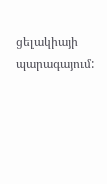ցելակիայի պարագայում: